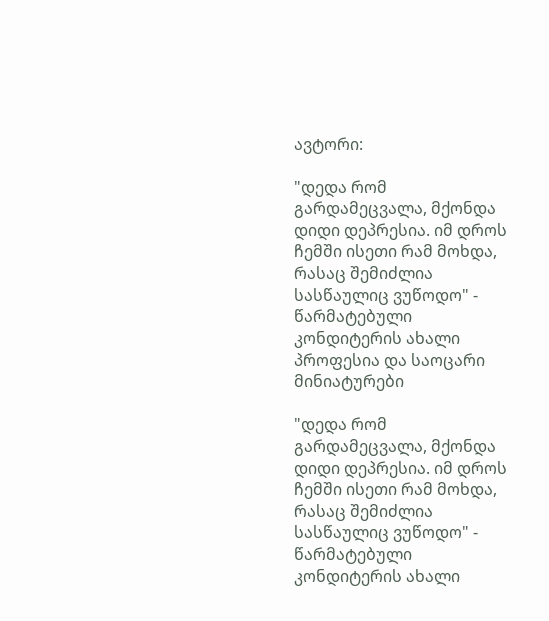ავტორი:

"დედა რომ გარდამეცვალა, მქონდა დიდი დეპრესია. იმ დროს ჩემში ისეთი რამ მოხდა, რასაც შემიძლია სასწაულიც ვუწოდო" - წარმატებული კონდიტერის ახალი პროფესია და საოცარი მინიატურები

"დედა რომ გარდამეცვალა, მქონდა დიდი დეპრესია. იმ დროს ჩემში ისეთი რამ მოხდა, რასაც შემიძლია სასწაულიც ვუწოდო" - წარმატებული კონდიტერის ახალი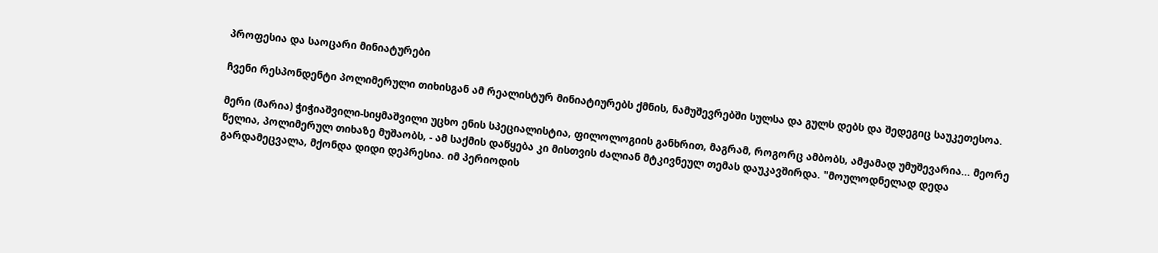პროფესია და საოცარი მინიატურები

ჩვენი რესპონდენტი პოლიმერული თიხისგან ამ რეალისტურ მინიატიურებს ქმნის, ნამუშევრებში სულსა და გულს დებს და შედეგიც საუკეთესოა.

მერი (მარია) ჭიჭიაშვილი-სიყმაშვილი უცხო ენის სპეციალისტია, ფილოლოგიის განხრით, მაგრამ, როგორც ამბობს, ამჟამად უმუშევარია... მეორე წელია, პოლიმერულ თიხაზე მუშაობს, - ამ საქმის დაწყება კი მისთვის ძალიან მტკივნეულ თემას დაუკავშირდა. "მოულოდნელად დედა გარდამეცვალა, მქონდა დიდი დეპრესია. იმ პერიოდის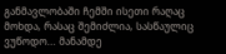განმავლობაში ჩემში ისეთი რაღაც მოხდა, რასაც შემიძლია, სასწაულიც ვუწოდო... მანამდე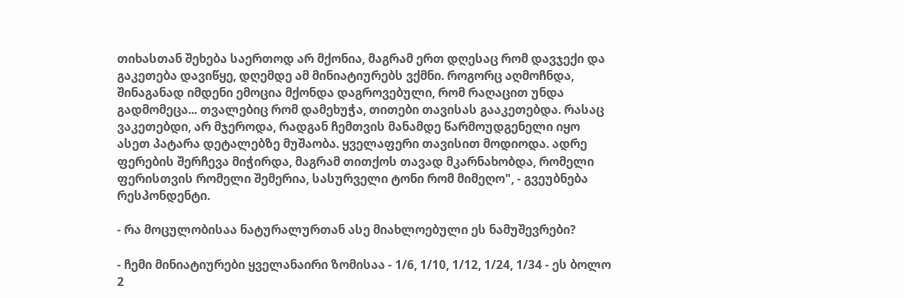თიხასთან შეხება საერთოდ არ მქონია, მაგრამ ერთ დღესაც რომ დავჯექი და გაკეთება დავიწყე, დღემდე ამ მინიატიურებს ვქმნი. როგორც აღმოჩნდა, შინაგანად იმდენი ემოცია მქონდა დაგროვებული, რომ რაღაცით უნდა გადმომეცა... თვალებიც რომ დამეხუჭა, თითები თავისას გააკეთებდა. რასაც ვაკეთებდი, არ მჯეროდა, რადგან ჩემთვის მანამდე წარმოუდგენელი იყო ასეთ პატარა დეტალებზე მუშაობა. ყველაფერი თავისით მოდიოდა. ადრე ფერების შერჩევა მიჭირდა, მაგრამ თითქოს თავად მკარნახობდა, რომელი ფერისთვის რომელი შემერია, სასურველი ტონი რომ მიმეღო", - გვეუბნება რესპონდენტი.

- რა მოცულობისაა ნატურალურთან ასე მიახლოებული ეს ნამუშევრები?

- ჩემი მინიატიურები ყველანაირი ზომისაა - 1/6, 1/10, 1/12, 1/24, 1/34 - ეს ბოლო 2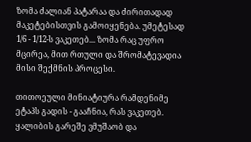ზომა ძალიან პატარაა და ძირითადად მაკეტებისთვის გამოიყენება. უმეტესად 1/6 - 1/12-ს ვაკეთებ... ზომა რაც უფრო მცირეა, მით რთული და შრომატევადია მისი შექმნის პროცესი.

თითოეული მინიატიურა რამდენიმე ეტაპს გადის - გააჩნია, რას ვაკეთებ. ყალიბის გარეშე ვმუშაობ და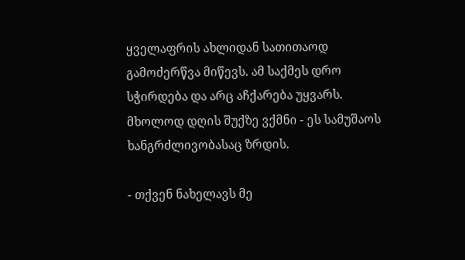ყველაფრის ახლიდან სათითაოდ გამოძერწვა მიწევს. ამ საქმეს დრო სჭირდება და არც აჩქარება უყვარს. მხოლოდ დღის შუქზე ვქმნი - ეს სამუშაოს ხანგრძლივობასაც ზრდის.

- თქვენ ნახელავს მე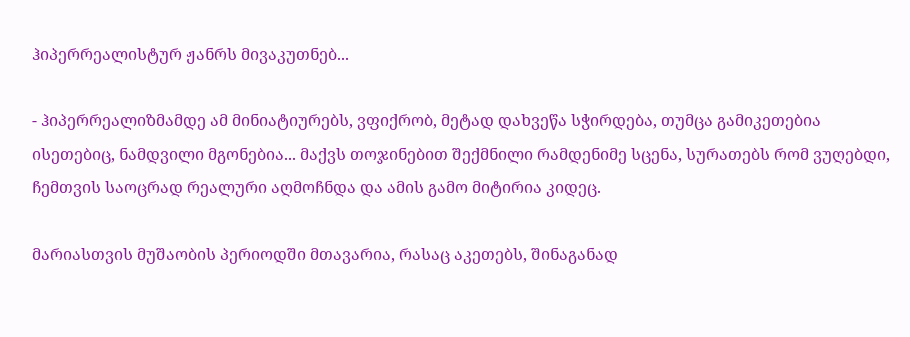ჰიპერრეალისტურ ჟანრს მივაკუთნებ...

- ჰიპერრეალიზმამდე ამ მინიატიურებს, ვფიქრობ, მეტად დახვეწა სჭირდება, თუმცა გამიკეთებია ისეთებიც, ნამდვილი მგონებია... მაქვს თოჯინებით შექმნილი რამდენიმე სცენა, სურათებს რომ ვუღებდი, ჩემთვის საოცრად რეალური აღმოჩნდა და ამის გამო მიტირია კიდეც.

მარიასთვის მუშაობის პერიოდში მთავარია, რასაც აკეთებს, შინაგანად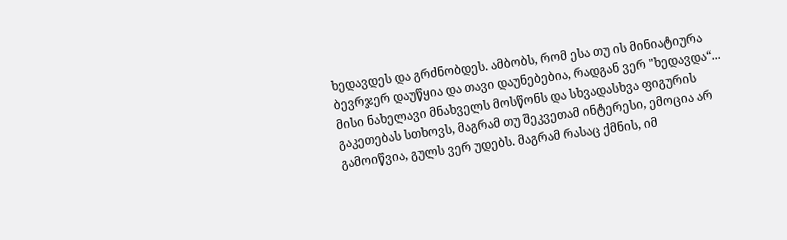ხედავდეს და გრძნობდეს. ამბობს, რომ ესა თუ ის მინიატიურა ბევრჯერ დაუწყია და თავი დაუნებებია, რადგან ვერ "ხედავდა“... მისი ნახელავი მნახველს მოსწონს და სხვადასხვა ფიგურის გაკეთებას სთხოვს, მაგრამ თუ შეკვეთამ ინტერესი, ემოცია არ გამოიწვია, გულს ვერ უდებს. მაგრამ რასაც ქმნის, იმ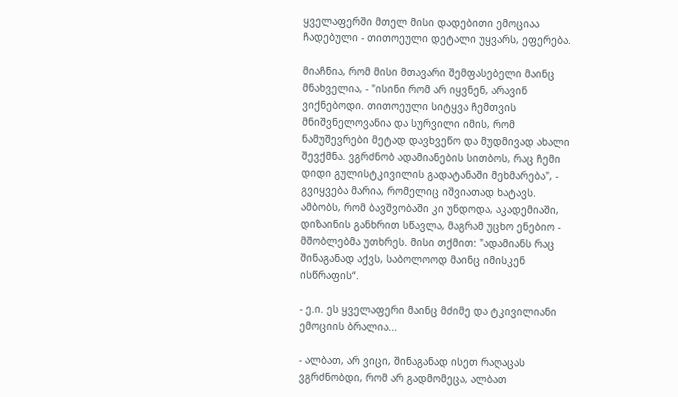ყველაფერში მთელ მისი დადებითი ემოციაა ჩადებული - თითოეული დეტალი უყვარს, ეფერება.

მიაჩნია, რომ მისი მთავარი შემფასებელი მაინც მნახველია, - "ისინი რომ არ იყვნენ, არავინ ვიქნებოდი. თითოეული სიტყვა ჩემთვის მნიშვნელოვანია და სურვილი იმის, რომ ნამუშევრები მეტად დავხვეწო და მუდმივად ახალი შევქმნა. ვგრძნობ ადამიანების სითბოს, რაც ჩემი დიდი გულისტკივილის გადატანაში მეხმარება", - გვიყვება მარია, რომელიც იშვიათად ხატავს. ამბობს, რომ ბავშვობაში კი უნდოდა, აკადემიაში, დიზაინის განხრით სწავლა, მაგრამ უცხო ენებიო - მშობლებმა უთხრეს. მისი თქმით: "ადამიანს რაც შინაგანად აქვს, საბოლოოდ მაინც იმისკენ ისწრაფის“.

- ე.ი. ეს ყველაფერი მაინც მძიმე და ტკივილიანი ემოციის ბრალია...

- ალბათ, არ ვიცი, შინაგანად ისეთ რაღაცას ვგრძნობდი, რომ არ გადმომეცა, ალბათ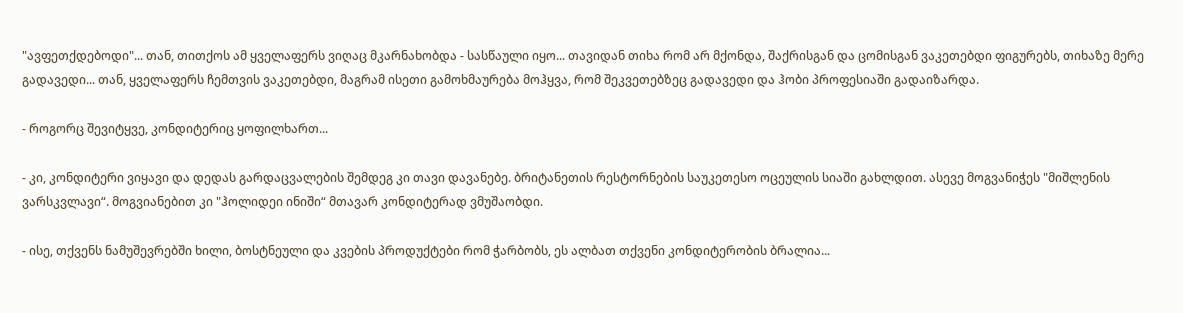"ავფეთქდებოდი"... თან, თითქოს ამ ყველაფერს ვიღაც მკარნახობდა - სასწაული იყო... თავიდან თიხა რომ არ მქონდა, შაქრისგან და ცომისგან ვაკეთებდი ფიგურებს, თიხაზე მერე გადავედი... თან, ყველაფერს ჩემთვის ვაკეთებდი, მაგრამ ისეთი გამოხმაურება მოჰყვა, რომ შეკვეთებზეც გადავედი და ჰობი პროფესიაში გადაიზარდა.

- როგორც შევიტყვე, კონდიტერიც ყოფილხართ...

- კი, კონდიტერი ვიყავი და დედას გარდაცვალების შემდეგ კი თავი დავანებე. ბრიტანეთის რესტორნების საუკეთესო ოცეულის სიაში გახლდით. ასევე მოგვანიჭეს "მიშლენის ვარსკვლავი“. მოგვიანებით კი "ჰოლიდეი ინიში“ მთავარ კონდიტერად ვმუშაობდი.

- ისე, თქვენს ნამუშევრებში ხილი, ბოსტნეული და კვების პროდუქტები რომ ჭარბობს, ეს ალბათ თქვენი კონდიტერობის ბრალია...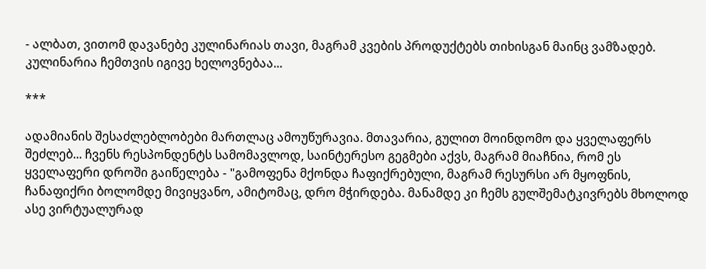- ალბათ, ვითომ დავანებე კულინარიას თავი, მაგრამ კვების პროდუქტებს თიხისგან მაინც ვამზადებ. კულინარია ჩემთვის იგივე ხელოვნებაა...

***

ადამიანის შესაძლებლობები მართლაც ამოუწურავია. მთავარია, გულით მოინდომო და ყველაფერს შეძლებ... ჩვენს რესპონდენტს სამომავლოდ, საინტერესო გეგმები აქვს, მაგრამ მიაჩნია, რომ ეს ყველაფერი დროში გაიწელება - "გამოფენა მქონდა ჩაფიქრებული, მაგრამ რესურსი არ მყოფნის, ჩანაფიქრი ბოლომდე მივიყვანო, ამიტომაც, დრო მჭირდება. მანამდე კი ჩემს გულშემატკივრებს მხოლოდ ასე ვირტუალურად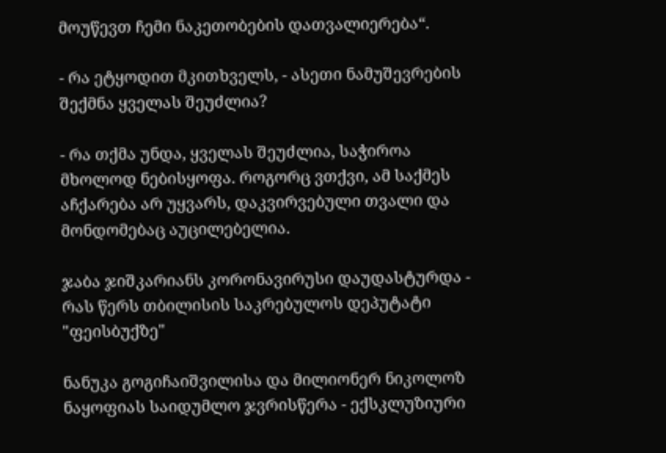მოუწევთ ჩემი ნაკეთობების დათვალიერება“.

- რა ეტყოდით მკითხველს, - ასეთი ნამუშევრების შექმნა ყველას შეუძლია?

- რა თქმა უნდა, ყველას შეუძლია, საჭიროა მხოლოდ ნებისყოფა. როგორც ვთქვი, ამ საქმეს აჩქარება არ უყვარს, დაკვირვებული თვალი და მონდომებაც აუცილებელია.

ჯაბა ჯიშკარიანს კორონავირუსი დაუდასტურდა - რას წერს თბილისის საკრებულოს დეპუტატი "ფეისბუქზე"

ნანუკა გოგიჩაიშვილისა და მილიონერ ნიკოლოზ ნაყოფიას საიდუმლო ჯვრისწერა - ექსკლუზიური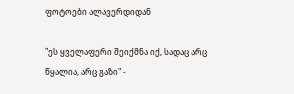ფოტოები ალავერდიდან

"ეს ყველაფერი შეიქმნა იქ, სადაც არც წყალია, არც გაზი" -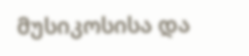მუსიკოსისა და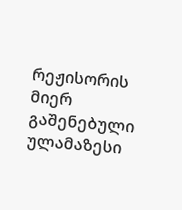რეჟისორის მიერ გაშენებული ულამაზესი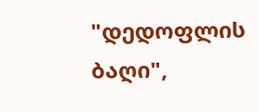"დედოფლის ბაღი",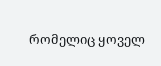რომელიც ყოველ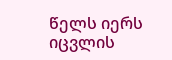წელს იერს იცვლის